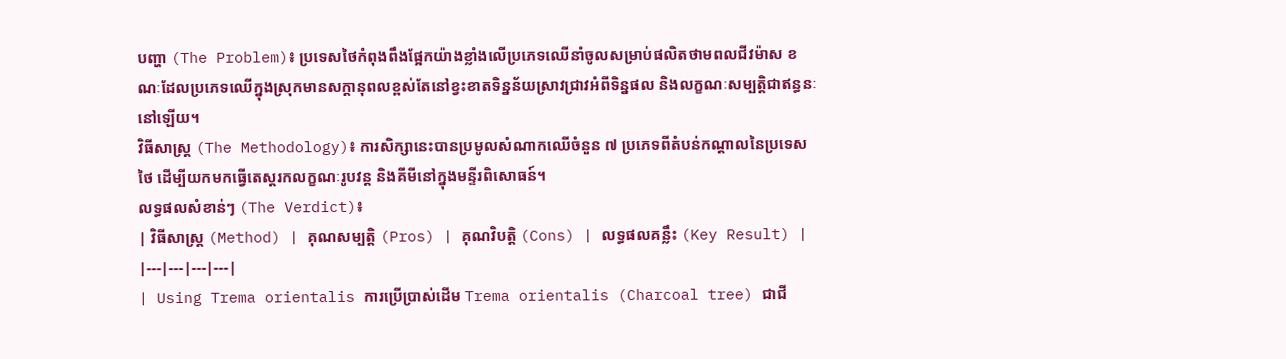បញ្ហា (The Problem)៖ ប្រទេសថៃកំពុងពឹងផ្អែកយ៉ាងខ្លាំងលើប្រភេទឈើនាំចូលសម្រាប់ផលិតថាមពលជីវម៉ាស ខណៈដែលប្រភេទឈើក្នុងស្រុកមានសក្តានុពលខ្ពស់តែនៅខ្វះខាតទិន្នន័យស្រាវជ្រាវអំពីទិន្នផល និងលក្ខណៈសម្បត្តិជាឥន្ធនៈនៅឡើយ។
វិធីសាស្ត្រ (The Methodology)៖ ការសិក្សានេះបានប្រមូលសំណាកឈើចំនួន ៧ ប្រភេទពីតំបន់កណ្តាលនៃប្រទេសថៃ ដើម្បីយកមកធ្វើតេស្តរកលក្ខណៈរូបវន្ត និងគីមីនៅក្នុងមន្ទីរពិសោធន៍។
លទ្ធផលសំខាន់ៗ (The Verdict)៖
| វិធីសាស្ត្រ (Method) | គុណសម្បត្តិ (Pros) | គុណវិបត្តិ (Cons) | លទ្ធផលគន្លឹះ (Key Result) |
|---|---|---|---|
| Using Trema orientalis ការប្រើប្រាស់ដើម Trema orientalis (Charcoal tree) ជាជី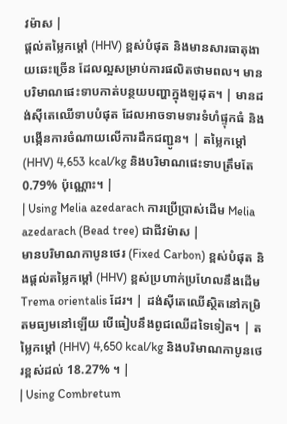វម៉ាស |
ផ្តល់តម្លៃកម្ដៅ (HHV) ខ្ពស់បំផុត និងមានសារធាតុងាយឆេះច្រើន ដែលល្អសម្រាប់ការផលិតថាមពល។ មានបរិមាណផេះទាបកាត់បន្ថយបញ្ហាក្នុងឡដុត។ | មានដង់ស៊ីតេឈើទាបបំផុត ដែលអាចទាមទារទំហំផ្ទុកធំ និងបង្កើនការចំណាយលើការដឹកជញ្ជូន។ | តម្លៃកម្ដៅ (HHV) 4,653 kcal/kg និងបរិមាណផេះទាបត្រឹមតែ 0.79% ប៉ុណ្ណោះ។ |
| Using Melia azedarach ការប្រើប្រាស់ដើម Melia azedarach (Bead tree) ជាជីវម៉ាស |
មានបរិមាណកាបូនថេរ (Fixed Carbon) ខ្ពស់បំផុត និងផ្តល់តម្លៃកម្ដៅ (HHV) ខ្ពស់ប្រហាក់ប្រហែលនឹងដើម Trema orientalis ដែរ។ | ដង់ស៊ីតេឈើស្ថិតនៅកម្រិតមធ្យមនៅឡើយ បើធៀបនឹងពូជឈើដទៃទៀត។ | តម្លៃកម្ដៅ (HHV) 4,650 kcal/kg និងបរិមាណកាបូនថេរខ្ពស់ដល់ 18.27% ។ |
| Using Combretum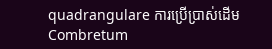quadrangulare ការប្រើប្រាស់ដើម Combretum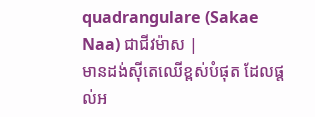quadrangulare (Sakae Naa) ជាជីវម៉ាស |
មានដង់ស៊ីតេឈើខ្ពស់បំផុត ដែលផ្តល់អ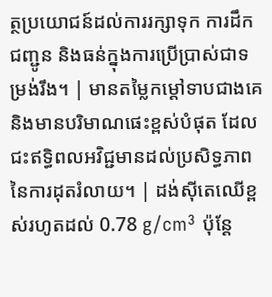ត្ថប្រយោជន៍ដល់ការរក្សាទុក ការដឹកជញ្ជូន និងធន់ក្នុងការប្រើប្រាស់ជាទម្រង់រឹង។ | មានតម្លៃកម្ដៅទាបជាងគេ និងមានបរិមាណផេះខ្ពស់បំផុត ដែលជះឥទ្ធិពលអវិជ្ជមានដល់ប្រសិទ្ធភាពនៃការដុតរំលាយ។ | ដង់ស៊ីតេឈើខ្ពស់រហូតដល់ 0.78 g/cm³ ប៉ុន្តែ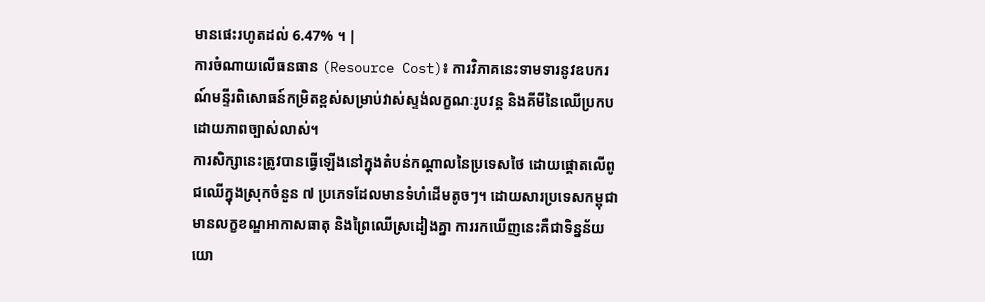មានផេះរហូតដល់ 6.47% ។ |
ការចំណាយលើធនធាន (Resource Cost)៖ ការវិភាគនេះទាមទារនូវឧបករណ៍មន្ទីរពិសោធន៍កម្រិតខ្ពស់សម្រាប់វាស់ស្ទង់លក្ខណៈរូបវន្ត និងគីមីនៃឈើប្រកបដោយភាពច្បាស់លាស់។
ការសិក្សានេះត្រូវបានធ្វើឡើងនៅក្នុងតំបន់កណ្តាលនៃប្រទេសថៃ ដោយផ្តោតលើពូជឈើក្នុងស្រុកចំនួន ៧ ប្រភេទដែលមានទំហំដើមតូចៗ។ ដោយសារប្រទេសកម្ពុជាមានលក្ខខណ្ឌអាកាសធាតុ និងព្រៃឈើស្រដៀងគ្នា ការរកឃើញនេះគឺជាទិន្នន័យយោ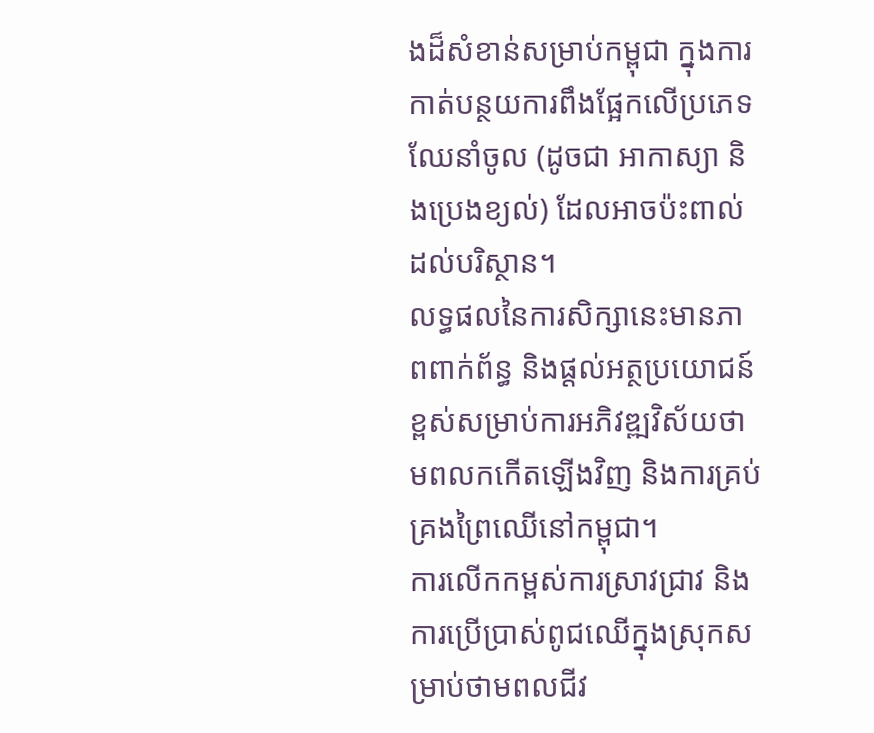ងដ៏សំខាន់សម្រាប់កម្ពុជា ក្នុងការកាត់បន្ថយការពឹងផ្អែកលើប្រភេទឈែនាំចូល (ដូចជា អាកាស្យា និងប្រេងខ្យល់) ដែលអាចប៉ះពាល់ដល់បរិស្ថាន។
លទ្ធផលនៃការសិក្សានេះមានភាពពាក់ព័ន្ធ និងផ្តល់អត្ថប្រយោជន៍ខ្ពស់សម្រាប់ការអភិវឌ្ឍវិស័យថាមពលកកើតឡើងវិញ និងការគ្រប់គ្រងព្រៃឈើនៅកម្ពុជា។
ការលើកកម្ពស់ការស្រាវជ្រាវ និងការប្រើប្រាស់ពូជឈើក្នុងស្រុកសម្រាប់ថាមពលជីវ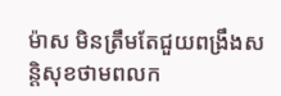ម៉ាស មិនត្រឹមតែជួយពង្រឹងសន្តិសុខថាមពលក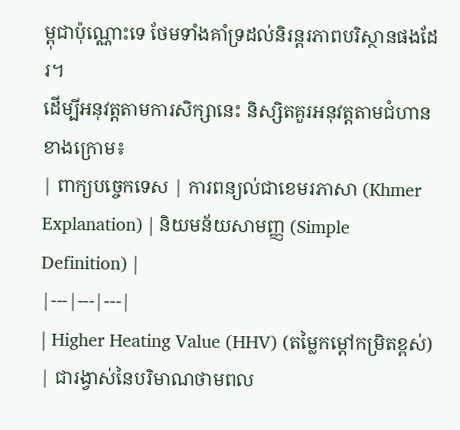ម្ពុជាប៉ុណ្ណោះទេ ថែមទាំងគាំទ្រដល់និរន្តរភាពបរិស្ថានផងដែរ។
ដើម្បីអនុវត្តតាមការសិក្សានេះ និស្សិតគួរអនុវត្តតាមជំហានខាងក្រោម៖
| ពាក្យបច្ចេកទេស | ការពន្យល់ជាខេមរភាសា (Khmer Explanation) | និយមន័យសាមញ្ញ (Simple Definition) |
|---|---|---|
| Higher Heating Value (HHV) (តម្លៃកម្ដៅកម្រិតខ្ពស់) | ជារង្វាស់នៃបរិមាណថាមពល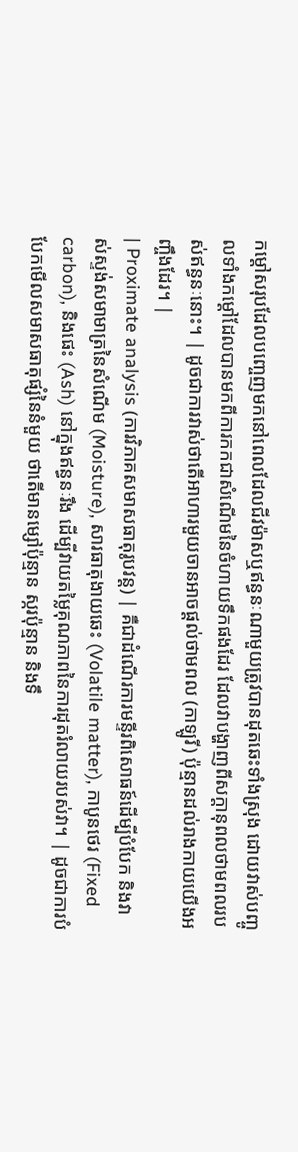កម្ដៅសរុបដែលបញ្ចេញមកនៅពេលដែលជីវម៉ាសឬឥន្ធនៈណាមួយត្រូវបានដុតឆេះទាំងស្រុង ដោយវាស់បញ្ចូលទាំងកម្ដៅដែលបានមកពីការកកជាសំណើមនៃចំហាយទឹកផងដែរ ដែលវាបង្ហាញពីសក្តានុពលថាមពលរបស់ឥន្ធនៈនោះ។ | ដូចជាការវាស់ថាតើអាហារមួយចានអាចផ្តល់ថាមពល (កាឡូរី) ប៉ុន្មានដល់រាងកាយយើងអញ្ចឹងដែរ។ |
| Proximate analysis (ការវិភាគសមាសធាតុរូបវន្ត) | គឺជាដំណើរការមន្ទីរពិសោធន៍ដើម្បីបំបែក និងវាស់ស្ទង់សមាមាត្រនៃសំណើម (Moisture), សារធាតុងាយឆេះ (Volatile matter), កាបូនថេរ (Fixed carbon), និងផេះ (Ash) នៅក្នុងឥន្ធនៈរឹង ដើម្បីវាយតម្លៃគុណភាពនៃការដុតរំលាយរបស់វា។ | ដូចជាការបំបែកមើលសមាសធាតុផ្សំនៃនំមួយ ថាតើមានម្សៅប៉ុន្មាន ស្ករប៉ុន្មាន និងទឹ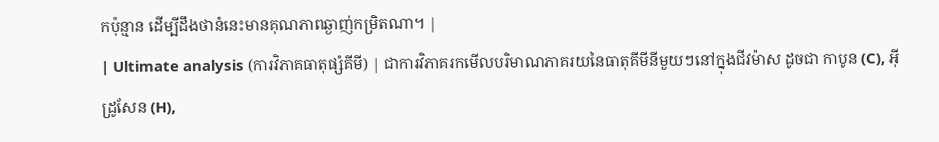កប៉ុន្មាន ដើម្បីដឹងថានំនេះមានគុណភាពឆ្ងាញ់កម្រិតណា។ |
| Ultimate analysis (ការវិភាគធាតុផ្សំគីមី) | ជាការវិភាគរកមើលបរិមាណភាគរយនៃធាតុគីមីនីមួយៗនៅក្នុងជីវម៉ាស ដូចជា កាបូន (C), អ៊ីដ្រូសែន (H),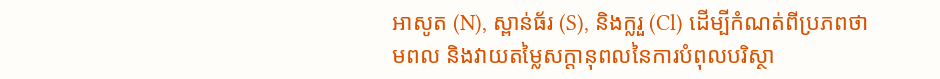អាសូត (N), ស្ពាន់ធ័រ (S), និងក្លរួ (Cl) ដើម្បីកំណត់ពីប្រភពថាមពល និងវាយតម្លៃសក្តានុពលនៃការបំពុលបរិស្ថា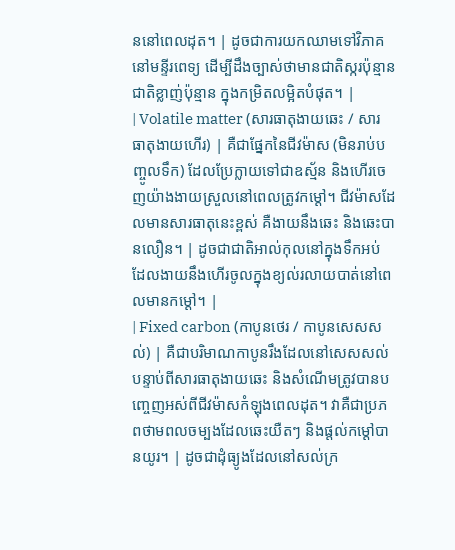ននៅពេលដុត។ | ដូចជាការយកឈាមទៅវិភាគនៅមន្ទីរពេទ្យ ដើម្បីដឹងច្បាស់ថាមានជាតិស្ករប៉ុន្មាន ជាតិខ្លាញ់ប៉ុន្មាន ក្នុងកម្រិតលម្អិតបំផុត។ |
| Volatile matter (សារធាតុងាយឆេះ / សារធាតុងាយហើរ) | គឺជាផ្នែកនៃជីវម៉ាស (មិនរាប់បញ្ចូលទឹក) ដែលប្រែក្លាយទៅជាឧស្ម័ន និងហើរចេញយ៉ាងងាយស្រួលនៅពេលត្រូវកម្ដៅ។ ជីវម៉ាសដែលមានសារធាតុនេះខ្ពស់ គឺងាយនឹងឆេះ និងឆេះបានលឿន។ | ដូចជាជាតិអាល់កុលនៅក្នុងទឹកអប់ ដែលងាយនឹងហើរចូលក្នុងខ្យល់រលាយបាត់នៅពេលមានកម្តៅ។ |
| Fixed carbon (កាបូនថេរ / កាបូនសេសសល់) | គឺជាបរិមាណកាបូនរឹងដែលនៅសេសសល់ បន្ទាប់ពីសារធាតុងាយឆេះ និងសំណើមត្រូវបានបញ្ចេញអស់ពីជីវម៉ាសកំឡុងពេលដុត។ វាគឺជាប្រភពថាមពលចម្បងដែលឆេះយឺតៗ និងផ្តល់កម្ដៅបានយូរ។ | ដូចជាដុំធ្យូងដែលនៅសល់ក្រ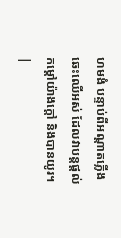ហមងំ បន្ទាប់ពីអណ្តាតភ្លើងឆេះឈើអស់ ដែលវាបន្តផ្តល់កម្ដៅយ៉ាងក្តៅ និងបានយូរ។ |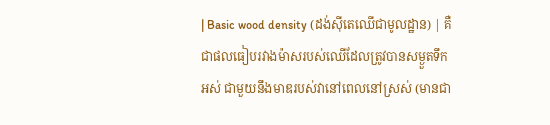| Basic wood density (ដង់ស៊ីតេឈើជាមូលដ្ឋាន) | គឺជាផលធៀបរវាងម៉ាសរបស់ឈើដែលត្រូវបានសម្ងួតទឹកអស់ ជាមួយនឹងមាឌរបស់វានៅពេលនៅស្រស់ (មានជា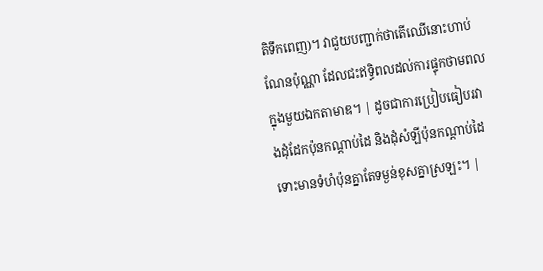តិទឹកពេញ)។ វាជួយបញ្ជាក់ថាតើឈើនោះហាប់ណែនប៉ុណ្ណា ដែលជះឥទ្ធិពលដល់ការផ្ទុកថាមពលក្នុងមួយឯកតាមាឌ។ | ដូចជាការប្រៀបធៀបរវាងដុំដែកប៉ុនកណ្តាប់ដៃ និងដុំសំឡីប៉ុនកណ្តាប់ដៃ ទោះមានទំហំប៉ុនគ្នាតែទម្ងន់ខុសគ្នាស្រឡះ។ |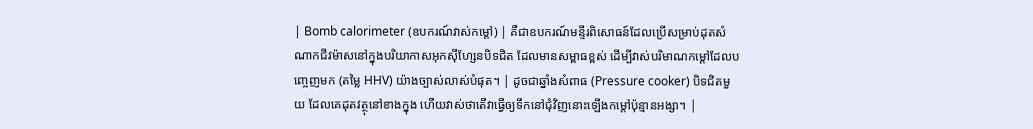| Bomb calorimeter (ឧបករណ៍វាស់កម្ដៅ) | គឺជាឧបករណ៍មន្ទីរពិសោធន៍ដែលប្រើសម្រាប់ដុតសំណាកជីវម៉ាសនៅក្នុងបរិយាកាសអុកស៊ីហ្សែនបិទជិត ដែលមានសម្ពាធខ្ពស់ ដើម្បីវាស់បរិមាណកម្ដៅដែលបញ្ចេញមក (តម្លៃ HHV) យ៉ាងច្បាស់លាស់បំផុត។ | ដូចជាឆ្នាំងសំពាធ (Pressure cooker) បិទជិតមួយ ដែលគេដុតវត្ថុនៅខាងក្នុង ហើយវាស់ថាតើវាធ្វើឲ្យទឹកនៅជុំវិញនោះឡើងកម្តៅប៉ុន្មានអង្សា។ |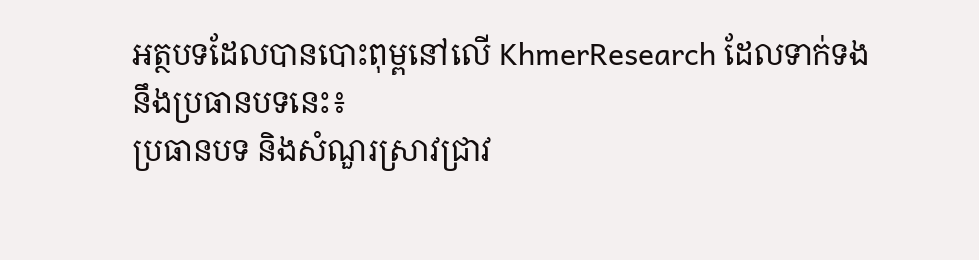អត្ថបទដែលបានបោះពុម្ពនៅលើ KhmerResearch ដែលទាក់ទងនឹងប្រធានបទនេះ៖
ប្រធានបទ និងសំណួរស្រាវជ្រាវ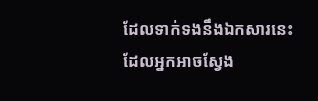ដែលទាក់ទងនឹងឯកសារនេះ ដែលអ្នកអាចស្វែង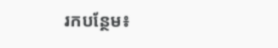រកបន្ថែម៖